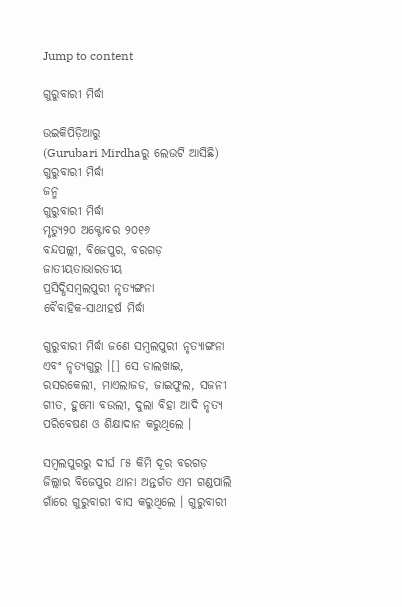Jump to content

ଗୁରୁବାରୀ ମିର୍ଦ୍ଧା

ଉଇକିପିଡ଼ିଆ‌ରୁ
(Gurubari Mirdhaରୁ ଲେଉଟି ଆସିଛି)
ଗୁରୁବାରୀ ମିର୍ଦ୍ଧା
ଜନ୍ମ
ଗୁରୁବାରୀ ମିର୍ଦ୍ଧା
ମୃତ୍ୟୁ୨୦ ଅକ୍ଟୋବର ୨୦୧୬
ବନ୍ଦପଲ୍ଲୀ, ବିଜେପୁର, ବରଗଡ଼
ଜାତୀୟତାଭାରତୀୟ
ପ୍ରସିଦ୍ଧିସମ୍ବଲପୁରୀ ନୃତ୍ୟଙ୍ଗନା
ବୈବାହିକ-ସାଥୀହର୍ଷ ମିର୍ଦ୍ଧା

ଗୁରୁବାରୀ ମିର୍ଦ୍ଧା ଜଣେ ସମ୍ବଲପୁରୀ ନୃତ୍ୟାଙ୍ଗନା ଏବଂ ନୃତ୍ୟଗୁରୁ ।[] ସେ ଡାଲଖାଇ, ରସରକେଲୀ, ମାଏଲାଜଡ, ଜାଇଫୁଲ, ସଜନୀ ଗୀତ, ହୁମୋ ବଉଲୀ, ଦୁଲା ବିହା ଆଦି ନୃତ୍ୟ ପରିବେଷଣ ଓ ଶିକ୍ଷାଦାନ କରୁଥିଲେ ।

ସମ୍ବଲପୁରରୁ ଦୀର୍ଘ ୮୫ କିମି ଦୂର ବରଗଡ଼ ଜିଲ୍ଲାର ବିଜେପୁର ଥାନା ଅନ୍ତର୍ଗତ ଏମ ଗଣ୍ଡପାଲି ଗାଁରେ ଗୁରୁବାରୀ ବାସ କରୁଥିଲେ । ଗୁରୁବାରୀ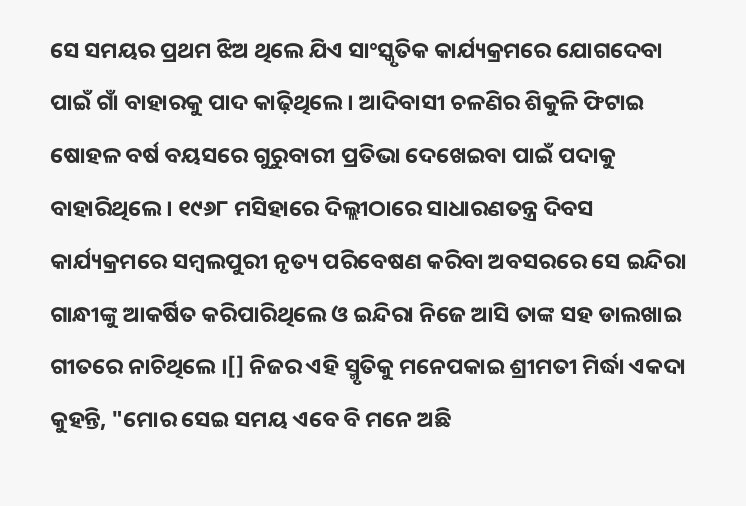ସେ ସମୟର ପ୍ରଥମ ଝିଅ ଥିଲେ ଯିଏ ସାଂସ୍କୃତିକ କାର୍ଯ୍ୟକ୍ରମରେ ଯୋଗଦେବା ପାଇଁ ଗାଁ ବାହାରକୁ ପାଦ କାଢ଼ିଥିଲେ । ଆଦିବାସୀ ଚଳଣିର ଶିକୁଳି ଫିଟାଇ ଷୋହଳ ବର୍ଷ ବୟସରେ ଗୁରୁବାରୀ ପ୍ରତିଭା ଦେଖେଇବା ପାଇଁ ପଦାକୁ ବାହାରିଥିଲେ । ୧୯୬୮ ମସିହାରେ ଦିଲ୍ଲୀଠାରେ ସାଧାରଣତନ୍ତ୍ର ଦିବସ କାର୍ଯ୍ୟକ୍ରମରେ ସମ୍ବଲପୁରୀ ନୃତ୍ୟ ପରିବେଷଣ କରିବା ଅବସରରେ ସେ ଇନ୍ଦିରା ଗାନ୍ଧୀଙ୍କୁ ଆକର୍ଷିତ କରିପାରିଥିଲେ ଓ ଇନ୍ଦିରା ନିଜେ ଆସି ତାଙ୍କ ସହ ଡାଲଖାଇ ଗୀତରେ ନାଚିଥିଲେ ।[] ନିଜର ଏହି ସ୍ମୃତିକୁ ମନେପକାଇ ଶ୍ରୀମତୀ ମିର୍ଦ୍ଧା ଏକଦା କୁହନ୍ତି, "ମୋର ସେଇ ସମୟ ଏବେ ବି ମନେ ଅଛି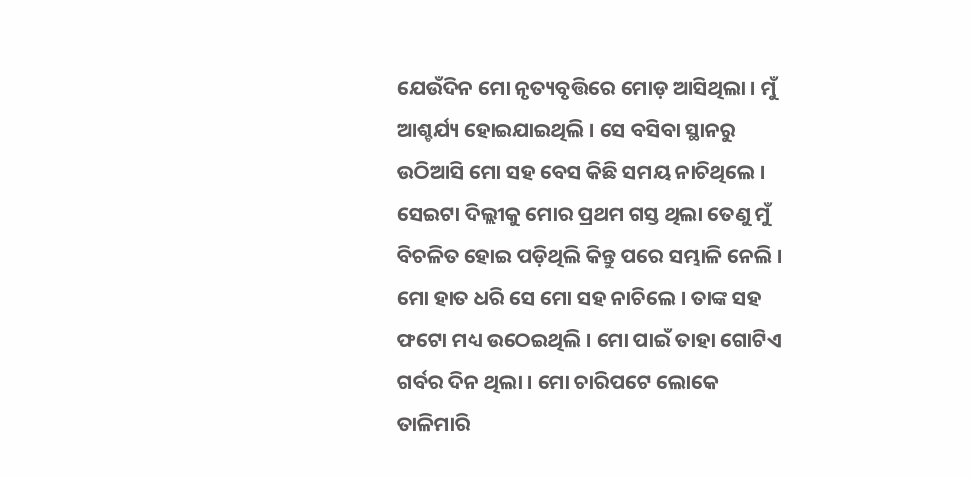ଯେଉଁଦିନ ମୋ ନୃତ୍ୟବୃତ୍ତିରେ ମୋଡ଼ ଆସିଥିଲା । ମୁଁ ଆଶ୍ଚର୍ଯ୍ୟ ହୋଇଯାଇଥିଲି । ସେ ବସିବା ସ୍ଥାନରୁ ଉଠିଆସି ମୋ ସହ ବେସ କିଛି ସମୟ ନାଚିଥିଲେ । ସେଇଟା ଦିଲ୍ଲୀକୁ ମୋର ପ୍ରଥମ ଗସ୍ତ ଥିଲା ତେଣୁ ମୁଁ ବିଚଳିତ ହୋଇ ପଡ଼ିଥିଲି କିନ୍ତୁ ପରେ ସମ୍ଭାଳି ନେଲି । ମୋ ହାତ ଧରି ସେ ମୋ ସହ ନାଚିଲେ । ତାଙ୍କ ସହ ଫଟୋ ମଧ୍ୟ ଉଠେଇଥିଲି । ମୋ ପାଇଁ ତାହା ଗୋଟିଏ ଗର୍ବର ଦିନ ଥିଲା । ମୋ ଚାରିପଟେ ଲୋକେ ତାଳିମାରି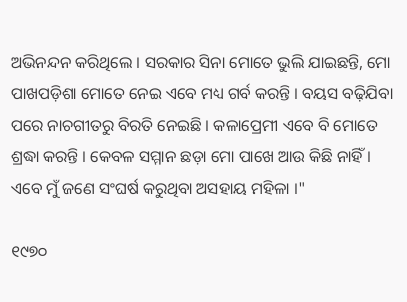ଅଭିନନ୍ଦନ କରିଥିଲେ । ସରକାର ସିନା ମୋତେ ଭୁଲି ଯାଇଛନ୍ତି, ମୋ ପାଖପଡ଼ିଶା ମୋତେ ନେଇ ଏବେ ମଧ୍ୟ ଗର୍ବ କରନ୍ତି । ବୟସ ବଢ଼ିଯିବା ପରେ ନାଚଗୀତରୁ ବିରତି ନେଇଛି । କଳାପ୍ରେମୀ ଏବେ ବି ମୋତେ ଶ୍ରଦ୍ଧା କରନ୍ତି । କେବଳ ସମ୍ମାନ ଛଡ଼ା ମୋ ପାଖେ ଆଉ କିଛି ନାହିଁ । ଏବେ ମୁଁ ଜଣେ ସଂଘର୍ଷ କରୁଥିବା ଅସହାୟ ମହିଳା ।"

୧୯୭୦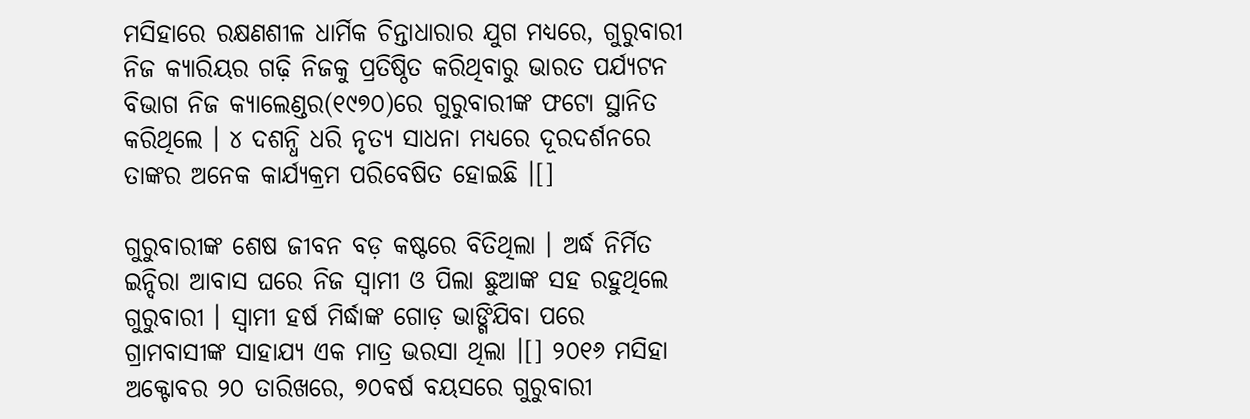ମସିହାରେ ରକ୍ଷଣଶୀଳ ଧାର୍ମିକ ଚିନ୍ତାଧାରାର ଯୁଗ ମଧ୍ୟରେ, ଗୁରୁବାରୀ ନିଜ କ୍ୟାରିୟର ଗଢ଼ି ନିଜକୁ ପ୍ରତିଷ୍ଠିତ କରିଥିବାରୁ ଭାରତ ପର୍ଯ୍ୟଟନ ବିଭାଗ ନିଜ କ୍ୟାଲେଣ୍ଡର(୧୯୭୦)ରେ ଗୁରୁବାରୀଙ୍କ ଫଟୋ ସ୍ଥାନିତ କରିଥିଲେ । ୪ ଦଶନ୍ଧି ଧରି ନୃତ୍ୟ ସାଧନା ମଧ୍ୟରେ ଦୂରଦର୍ଶନରେ ତାଙ୍କର ଅନେକ କାର୍ଯ୍ୟକ୍ରମ ପରିବେଷିତ ହୋଇଛି ।[]

ଗୁରୁବାରୀଙ୍କ ଶେଷ ଜୀବନ ବଡ଼ କଷ୍ଟରେ ବିତିଥିଲା । ଅର୍ଦ୍ଧ ନିର୍ମିତ ଇନ୍ଦିରା ଆବାସ ଘରେ ନିଜ ସ୍ୱାମୀ ଓ ପିଲା ଛୁଆଙ୍କ ସହ ରହୁଥିଲେ ଗୁରୁବାରୀ । ସ୍ୱାମୀ ହର୍ଷ ମିର୍ଦ୍ଧାଙ୍କ ଗୋଡ଼ ଭାଙ୍ଗିଯିବା ପରେ ଗ୍ରାମବାସୀଙ୍କ ସାହାଯ୍ୟ ଏକ ମାତ୍ର ଭରସା ଥିଲା ।[] ୨୦୧୬ ମସିହା ଅକ୍ଟୋବର ୨୦ ତାରିଖରେ, ୭୦ବର୍ଷ ବୟସରେ ଗୁରୁବାରୀ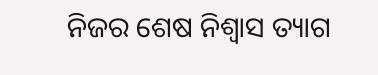ନିଜର ଶେଷ ନିଶ୍ୱାସ ତ୍ୟାଗ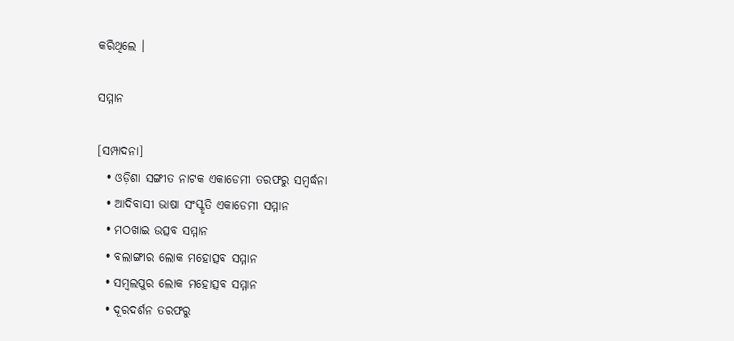କରିଥିଲେ ।

ସମ୍ମାନ

[ସମ୍ପାଦନା]
  • ଓଡ଼ିଶା ସଙ୍ଗୀତ ନାଟକ ଏକାଡେମୀ ତରଫରୁ ସମ୍ବର୍ଦ୍ଧନା
  • ଆଦିବାସୀ ଭାଷା ସଂସ୍କୃତି ଏକାଡେମୀ ସମ୍ମାନ
  • ମଠଖାଇ ଉତ୍ସବ ସମ୍ମାନ
  • ବଲାଙ୍ଗୀର ଲୋକ ମହୋତ୍ସବ ସମ୍ମାନ
  • ସମ୍ବଲପୁର ଲୋକ ମହୋତ୍ସବ ସମ୍ମାନ
  • ଦୂରଦର୍ଶନ ତରଫରୁ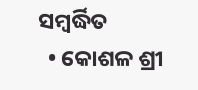ସମ୍ବର୍ଦ୍ଧିତ
  • କୋଶଳ ଶ୍ରୀ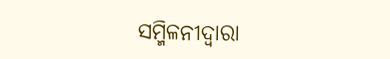ସମ୍ମିଳନୀଦ୍ୱାରା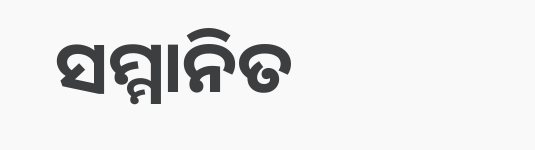ସମ୍ମାନିତ